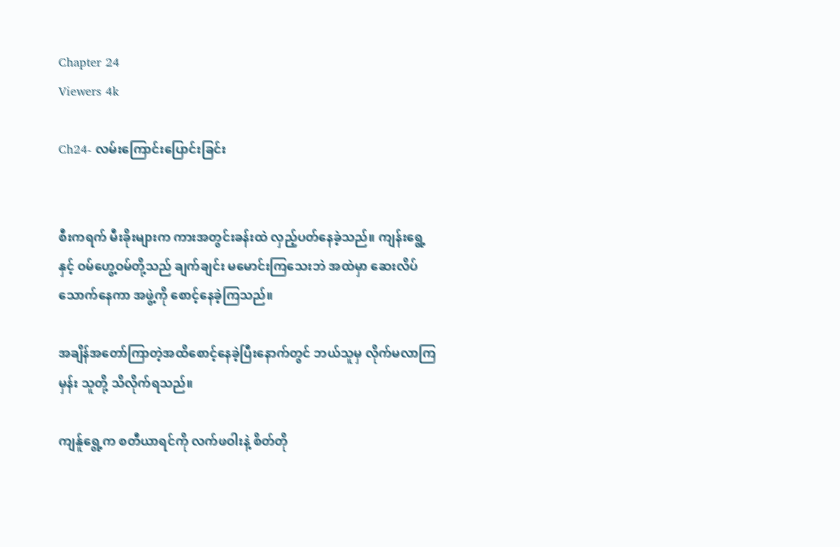Chapter 24
Viewers 4k

Ch24- လမ်းကြောင်းပြောင်းခြင်း


စီးကရက် မီးခိုးများက ကားအတွင်းခန်းထဲ လှည့်ပတ်နေခဲ့သည်။ ကျန်းရွေ့နှင့် ဝမ်ဟွေ့ဝမ်တို့သည် ချက်ချင်း မမောင်းကြသေးဘဲ အထဲမှာ ဆေးလိပ်သောက်နေကာ အဖွဲ့ကို စောင့်နေခဲ့ကြသည်။

အချိန်အတော်ကြာတဲ့အထိစောင့်နေခဲ့ပြီးနောက်တွင် ဘယ်သူမှ လိုက်မလာကြမှန်း သူတို့ သိလိုက်ရသည်။

ကျန်ူရွေ့က စတီယာရင်ကို လက်ဖဝါးနဲ့ စိတ်တို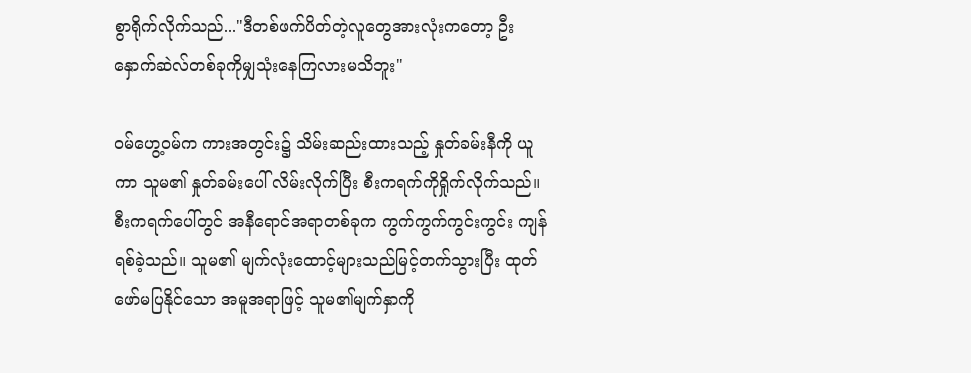စွာရိုက်လိုက်သည်..."ဒီတစ်ဖက်ပိတ်တဲ့လူတွေအားလုံးကတော့ ဦးနှောက်ဆဲလ်တစ်ခုကိုမျှသုံးနေကြလားမသိဘူး"

ဝမ်ဟွေ့ဝမ်က ကားအတွင်း၌ သိမ်းဆည်းထားသည့် နှုတ်ခမ်းနီကို ယူကာ သူမ၏ နှုတ်ခမ်းပေါ် လိမ်းလိုက်ပြီး စီးကရက်ကိုရှိုက်လိုက်သည်။ စီးကရက်ပေါ်တွင် အနီရောင်အရာတစ်ခုက ကွက်ကွက်ကွင်းကွင်း ကျန်ရစ်ခဲ့သည်။ သူမ၏ မျက်လုံးထောင့်များသည်မြင့်တက်သွားပြီး ထုတ်ဖော်မပြနိုင်သော အမူအရာဖြင့် သူမ၏မျက်နှာကို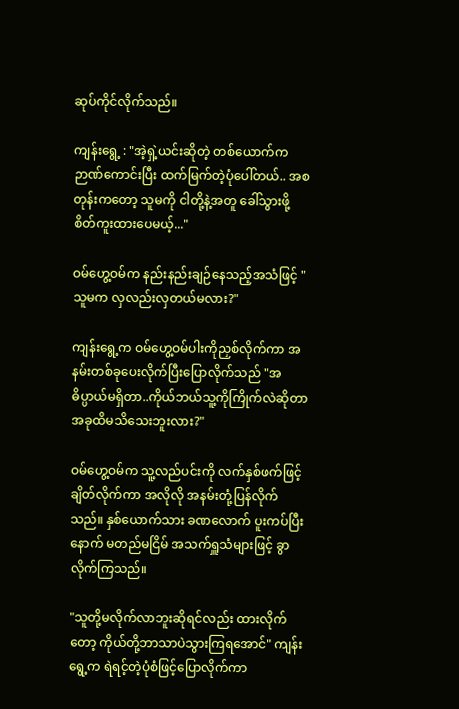ဆုပ်ကိုင်လိုက်သည်။

ကျန်းရွေ့ : "အဲ့ရှဲ့ယင်းဆိုတဲ့ တစ်ယောက်က ဉာဏ်ကောင်းပြီး ထက်မြက်တဲ့ပုံပေါ်တယ်.. အစတုန်းကတော့ သူမကို ငါတို့နဲ့အတူ ခေါ်သွားဖို့ စိတ်ကူးထားပေမယ့်..."

ဝမ်ဟွေ့ဝမ်က နည်းနည်းချဉ်နေသည့်အသံဖြင့် "သူမက လှလည်းလှတယ်မလား?"

ကျန်းရွေ့က ဝမ်ဟွေ့ဝမ်ပါးကိုညှစ်လိုက်ကာ အနမ်းတစ်ခုပေးလိုက်ပြီးပြောလိုက်သည် "အဓိပ္ပာယ်မရှိတာ..ကိုယ်ဘယ်သူ့ကိုကြိုက်လဲဆိုတာ အခုထိမသိသေးဘူးလား?"

ဝမ်ဟွေ့ဝမ်က သူ့လည်ပင်းကို လက်နှစ်ဖက်ဖြင့် ချိတ်လိုက်ကာ အလိုလို အနမ်းတုံ့ပြန်လိုက်သည်။ နှစ်ယောက်သား ခဏလောက် ပူးကပ်ပြီးနောက် မတည်မငြိမ် အသက်ရှူသံများဖြင့် ခွာလိုက်ကြသည်။

"သူတို့မလိုက်လာဘူးဆိုရင်လည်း ထားလိုက်တော့ ကိုယ်တို့ဘာသာပဲသွားကြရအောင်" ကျန်းရွေ့က ရဲရင့်တဲ့ပုံစံဖြင့်ပြောလိုက်ကာ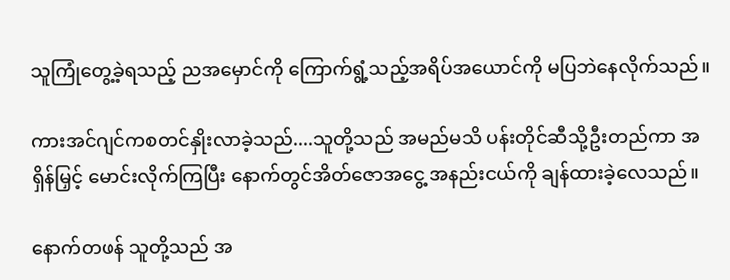သူကြုံတွေ့ခဲ့ရသည့် ညအမှောင်ကို ကြောက်ရွံ့သည့်အရိပ်အယောင်ကို မပြဘဲနေလိုက်သည်။

ကားအင်ဂျင်ကစတင်နှိုးလာခဲ့သည်....သူတို့သည် အမည်မသိ ပန်းတိုင်ဆီသို့ဦးတည်ကာ အရှိန်မြှင့် မောင်းလိုက်ကြပြီး နောက်တွင်အိတ်ဇောအငွေ့ အနည်းငယ်ကို ချန်ထားခဲ့လေသည်။

နောက်တဖန် သူတို့သည် အ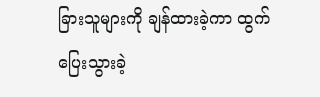ခြားသူများကို ချန်ထားခဲ့ကာ ထွက်ပြေးသွားခဲ့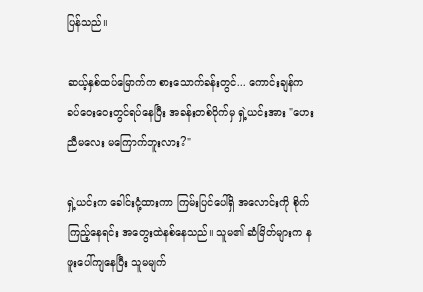ပြန်သည်။

ဆယ့်နှစ်ထပ်မြောက်က စားသောက်ခန်းတွင်... ကောင်းချန်က ခပ်ဝေးဝေးတွင်ရပ်နေပြီး အခန်းတစ်ဝိုက်မှ ရှဲ့ယင်းအား "ဟေး ညီမလေး မကြောက်ဘူးလား?"

ရှဲ့ယင်းက ခေါင်းငုံ့ထားကာ ကြမ်းပြင်ပေါ်ရှိ အလောင်းကို စိုက်ကြည့်နေရင်း အတွေးထဲနစ်နေသည်။ သူမ၏ ဆံမြိတ်များက နဖူးပေါ်ကျနေပြီး သူမမျက်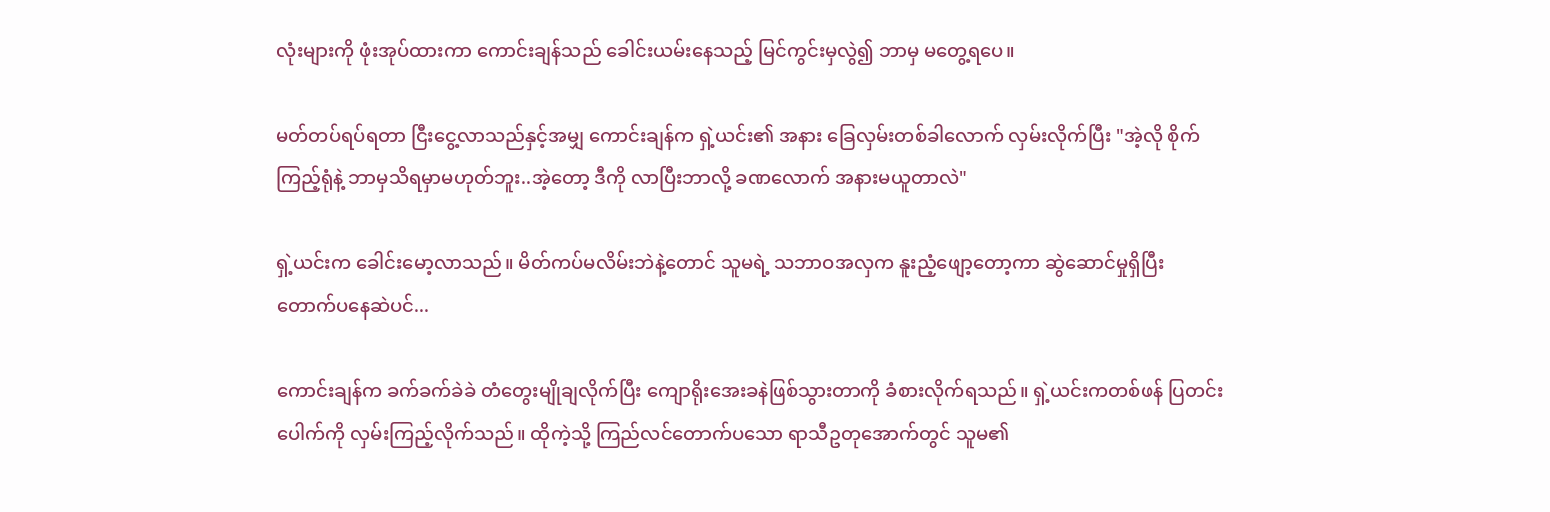လုံးများကို ဖုံးအုပ်ထားကာ ကောင်းချန်သည် ခေါင်းယမ်းနေသည့် မြင်ကွင်းမှလွဲ၍ ဘာမှ မတွေ့ရပေ။

မတ်တပ်ရပ်ရတာ ငြီးငွေ့လာသည်နှင့်အမျှ ကောင်းချန်က ရှဲ့ယင်း၏ အနား ခြေလှမ်းတစ်ခါလောက် လှမ်းလိုက်ပြီး "အဲ့လို စိုက်ကြည့်ရုံနဲ့ ဘာမှသိရမှာမဟုတ်ဘူး..အဲ့တော့ ဒီကို လာပြီးဘာလို့ ခဏလောက် အနားမယူတာလဲ"

ရှဲ့ယင်းက ခေါင်းမော့လာသည်။ မိတ်ကပ်မလိမ်းဘဲနဲ့တောင် သူမရဲ့ သဘာဝအလှက နူးညံ့ဖျော့တော့ကာ ဆွဲဆောင်မှုရှိပြီး တောက်ပနေဆဲပင်...

ကောင်းချန်က ခက်ခက်ခဲခဲ တံတွေးမျိုချလိုက်ပြီး ကျောရိုးအေးခနဲဖြစ်သွားတာကို ခံစားလိုက်ရသည်။ ရှဲ့ယင်းကတစ်ဖန် ပြတင်းပေါက်ကို လှမ်းကြည့်လိုက်သည်။ ထိုကဲ့သို့ ကြည်လင်တောက်ပသော ရာသီဥတုအောက်တွင် သူမ၏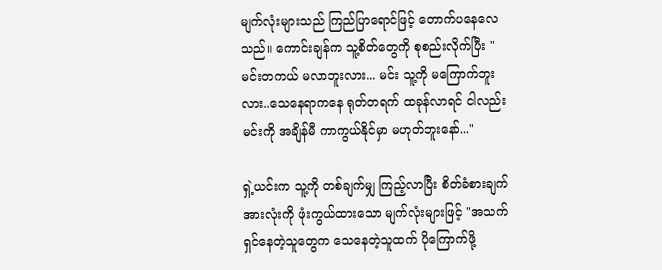မျက်လုံးများသည် ကြည်ပြာရောင်ဖြင့် တောက်ပနေလေသည်။ ကောင်းချန်က သူ့စိတ်တွေကို စုစည်းလိုက်ပြီး "မင်းတကယ် မလာဘူးလား... မင်း သူ့ကို မကြောက်ဘူးလား..သေနေရာကနေ ရုတ်တရက် ထခုန်လာရင် ငါလည်း မင်းကို အချိန်မီ ကာကွယ်နိုင်မှာ မဟုတ်ဘူးနော်..."

ရှဲ့ယင်းက သူ့ကို တစ်ချက်မျှ ကြည့်လာပြီး စိတ်ခံစားချက်အားလုံးကို ဖုံးကွယ်ထားသော မျက်လုံးများဖြင့် "အသက်ရှင်နေတဲ့သူတွေက သေနေတဲ့သူထက် ပိုကြောက်ဖို့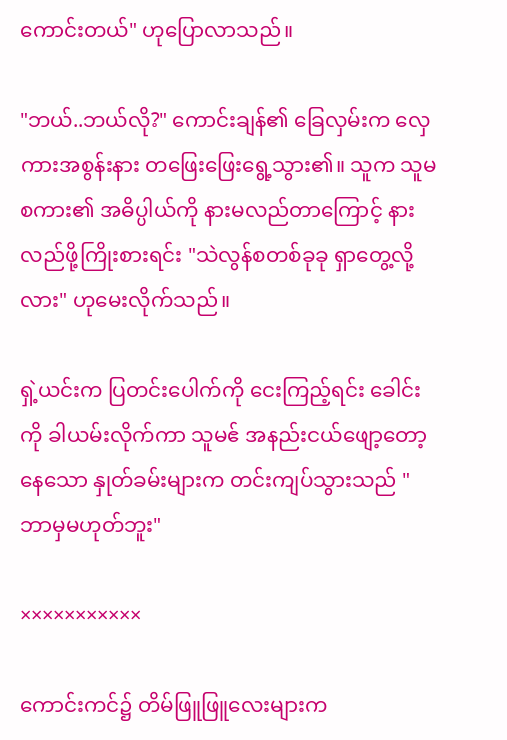ကောင်းတယ်" ဟုပြောလာသည်။

"ဘယ်..ဘယ်လို?" ကောင်းချန်၏ ခြေလှမ်းက လှေကားအစွန်းနား တဖြေးဖြေးရွေ့သွား၏။ သူက သူမစကား၏ အဓိပ္ပါယ်ကို နားမလည်တာကြောင့် နားလည်ဖို့ကြိုးစားရင်း "သဲလွန်စတစ်ခုခု ရှာတွေ့လို့လား" ဟုမေးလိုက်သည်။

ရှဲ့ယင်းက ပြတင်းပေါက်ကို ငေးကြည့်ရင်း ခေါင်းကို ခါယမ်းလိုက်ကာ သူမဧ် အနည်းငယ်ဖျော့တော့နေသော နှုတ်ခမ်းများက တင်းကျပ်သွားသည် "ဘာမှမဟုတ်ဘူး"

×××××××××××

ကောင်းကင်၌ တိမ်ဖြူဖြူလေးများက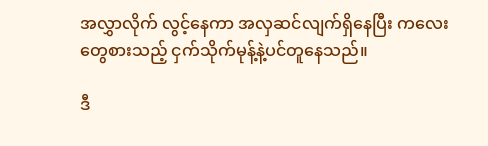အလွှာလိုက် လွင့်နေကာ အလှဆင်လျက်ရှိနေပြီး ကလေးတွေစားသည့် ငှက်သိုက်မုန့်နဲ့ပင်တူနေသည်။

ဒီ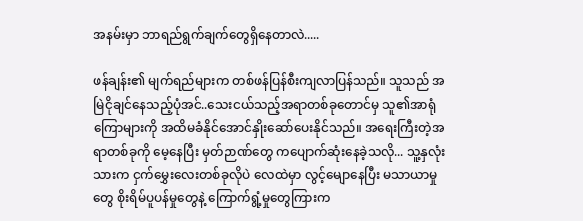အနမ်းမှာ ဘာရည်ရွက်ချက်တွေရှိနေတာလဲ.....

ဖန်ချန်း၏ မျက်ရည်များက တစ်ဖန်ပြန်စီးကျလာပြန်သည်။ သူသည် အမြဲငိုချင်နေသည့်ပုံအင်..သေးငယ်သည့်အရာတစ်ခုတောင်မှ သူ၏အာရုံကြောများကို အထိမခံနိုင်အောင်နှိုးဆော်ပေးနိုင်သည်။ အရေးကြီးတဲ့အရာတစ်ခုကို မေ့နေပြီး မှတ်ဉာဏ်တွေ ကပျောက်ဆုံးနေခဲ့သလို... သူ့နှလုံးသားက ငှက်မွှေးလေးတစ်ခုလိုပဲ လေထဲမှာ လွင့်မျောနေပြီး မသာယာမှုတွေ စိုးရိမ်ပူပန်မှုတွေနဲ့ ကြောက်ရွံ့မှုတွေကြားက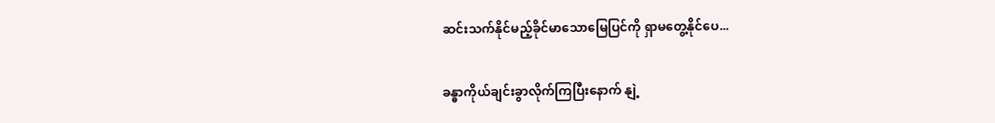ဆင်းသက်နိုင်မည့်ခိုင်မာသောမြေပြင်ကို ရှာမတွေ့နိုင်ပေ...

ခန္ဓာကိုယ်ချင်းခွာလိုက်ကြပြီးနောက် နျဲ့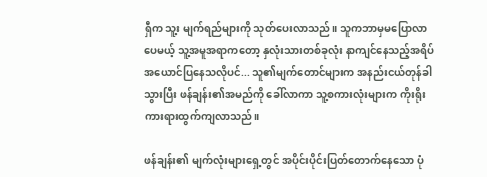ရှီက သူ့း မျက်ရည်များကို သုတ်ပေးလာသည်။ သူကဘာမှမပြောလာပေမယ့် သူ့အမူအရာကတော့ နှလုံးသားတစ်ခုလုံး နာကျင်နေသည့်အရိပ်အယောင်ပြနေသလိုပင်... သူ၏မျက်တောင်များက အနည်းငယ်တုန်ခါသွားပြီး ဖန်ချန်း၏အမည်ကို ခေါ်လာကာ သူ့စကားလုံးများက ကိုးရိုးကားရားထွက်ကျလာသည်။

ဖန်ချန်း၏ မျက်လုံးများရှေ့တွင် အပိုင်းပိုင်းပြတ်တောက်နေသော ပုံ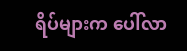ရိပ်များက ပေါ်လာ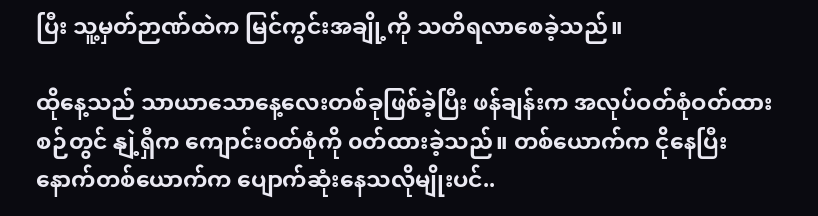ပြီး သူ့မှတ်ဉာဏ်ထဲက မြင်ကွင်းအချို့ကို သတိရလာစေခဲ့သည်။

ထိုနေ့သည် သာယာသောနေ့လေးတစ်ခုဖြစ်ခဲ့ပြီး ဖန်ချန်းက အလုပ်ဝတ်စုံဝတ်ထားစဉ်တွင် နျဲ့ရှီက ကျောင်းဝတ်စုံကို ၀တ်ထားခဲ့သည်။ တစ်ယောက်က ငိုနေပြီး နောက်တစ်ယောက်က ပျောက်ဆုံးနေသလိုမျိုးပင်..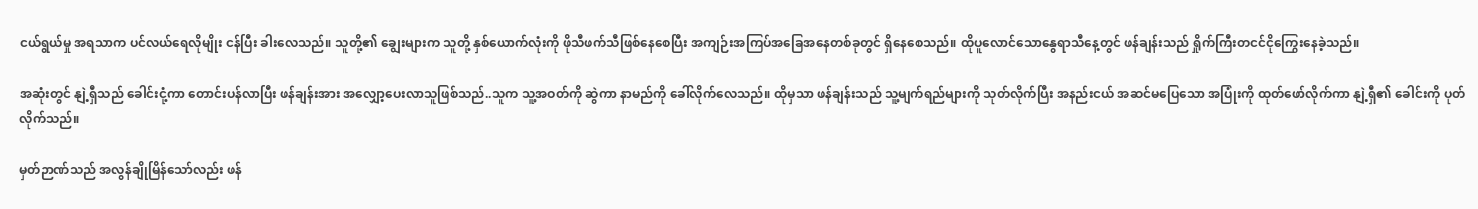ငယ်ရွယ်မှု အရသာက ပင်လယ်ရေလိုမျိုး ငန်ပြီး ခါးလေသည်။ သူတို့၏ ချွေးများက သူတို့ နှစ်ယောက်လုံးကို ဖိုသီဖက်သီဖြစ်နေစေပြီး အကျဉ်းအကြပ်အခြေအနေတစ်ခုတွင် ရှိနေစေသည်။ ထိုပူလောင်သောနွေရာသီနေ့တွင် ဖန်ချန်းသည် ရှိုက်ကြီးတငင်ငိုကြွေးနေခဲ့သည်။

အဆုံးတွင် နျဲ့ရှီသည် ခေါင်းငုံ့ကာ တောင်းပန်လာပြီး ဖန်ချန်းအား အလျှော့ပေးလာသူဖြစ်သည်..သူက သူ့အဝတ်ကို ဆွဲကာ နာမည်ကို ခေါ်လိုက်လေသည်။ ထိုမှသာ ဖန်ချန်းသည် သူ့မျက်ရည်များကို သုတ်လိုက်ပြီး အနည်းငယ် အဆင်မပြေသော အပြုံးကို ထုတ်ဖော်လိုက်ကာ နျဲ့ရှီ၏ ခေါင်းကို ပုတ်လိုက်သည်။

မှတ်ဉာဏ်သည် အလွန်ချိုမြိန်သော်လည်း ဖန်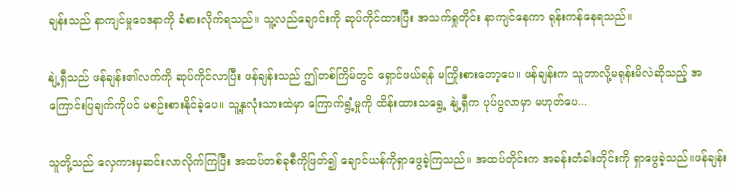ချန်းသည် နာကျင်မှုဝေဒနာကို ခံစားလိုက်ရသည်။ သူ့လည်ချောင်းကို ဆုပ်ကိုင်ထားပြီး အသက်ရှုတိုင်း နာကျင်နေကာ ရုန်းကန်နေရသည်။

နျဲ့ရှီသည် ဖန်ချန်း၏လက်ကို ဆုပ်ကိုင်လာပြီး ဖန်ချန်းသည် ဤတစ်ကြိမ်တွင် ရှောင်ဖယ်ရန် မကြိုးစားတော့ပေ။ ဖန်ချန်းက သူဘာလို့မရုန်းမိလဲဆိုသည့် အကြောင်းပြချက်ကိုပင် မစဉ်းစားနိုင်ခဲ့ပေ။ သူ့နှလုံးသားထဲမှာ ကြောက်ရွံ့မှုကို ထိန်းထားသရွေ့ နျဲ့ရှီက ပုပ်ပွလာမှာ မဟုတ်ပေ...

သူတို့သည် လှေကားမှဆင်းလာလိုက်ကြပြီး အထပ်တစ်ခုစီကိုဖြတ်၍ ချောင်ယန်ကိုရှာဖွေခဲ့ကြသည်။ အထပ်တိုင်းက အခန်းတံခါးတိုင်းကို ရှာဖွေခဲ့သည်။ဖန်ချန်း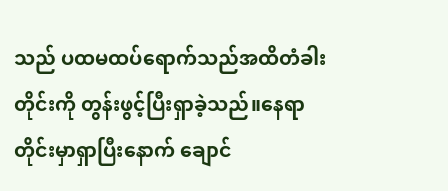သည် ပထမထပ်ရောက်သည်အထိတံခါးတိုင်းကို တွန်းဖွင့်ပြီးရှာခဲ့သည်။နေရာတိုင်းမှာရှာပြီးနောက် ချောင်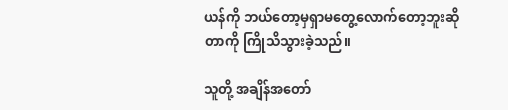ယန်ကို ဘယ်တော့မှရှာမတွေ့လောက်တော့ဘူးဆိုတာကို ကြိုသိသွားခဲ့သည်။

သူတို့ အချိန်အတော်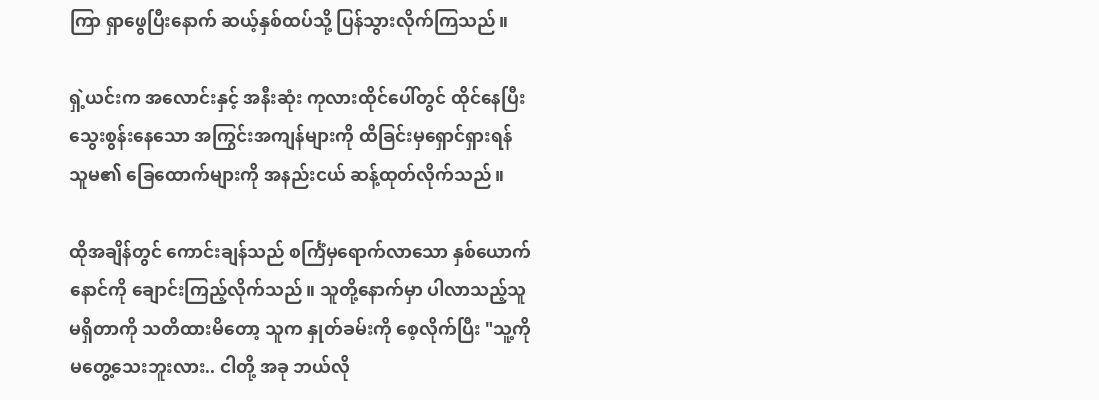ကြာ ရှာဖွေပြီးနောက် ဆယ့်နှစ်ထပ်သို့ ပြန်သွားလိုက်ကြသည်။

ရှဲ့ယင်းက အလောင်းနှင့် အနီးဆုံး ကုလားထိုင်ပေါ်တွင် ထိုင်နေပြီး သွေးစွန်းနေသော အကြွင်းအကျန်များကို ထိခြင်းမှရှောင်ရှားရန် သူမ၏ ခြေထောက်များကို အနည်းငယ် ဆန့်ထုတ်လိုက်သည်။

ထိုအချိန်တွင် ကောင်းချန်သည် စင်္ကြံမှရောက်လာသော နှစ်ယောက်နောင်ကို ချောင်းကြည့်လိုက်သည်။ သူတို့နောက်မှာ ပါလာသည့်သူမရှိတာကို သတိထားမိတော့ သူက နှုတ်ခမ်းကို စေ့လိုက်ပြီး "သူ့ကို မတွေ့သေးဘူးလား.. ငါတို့ အခု ဘယ်လို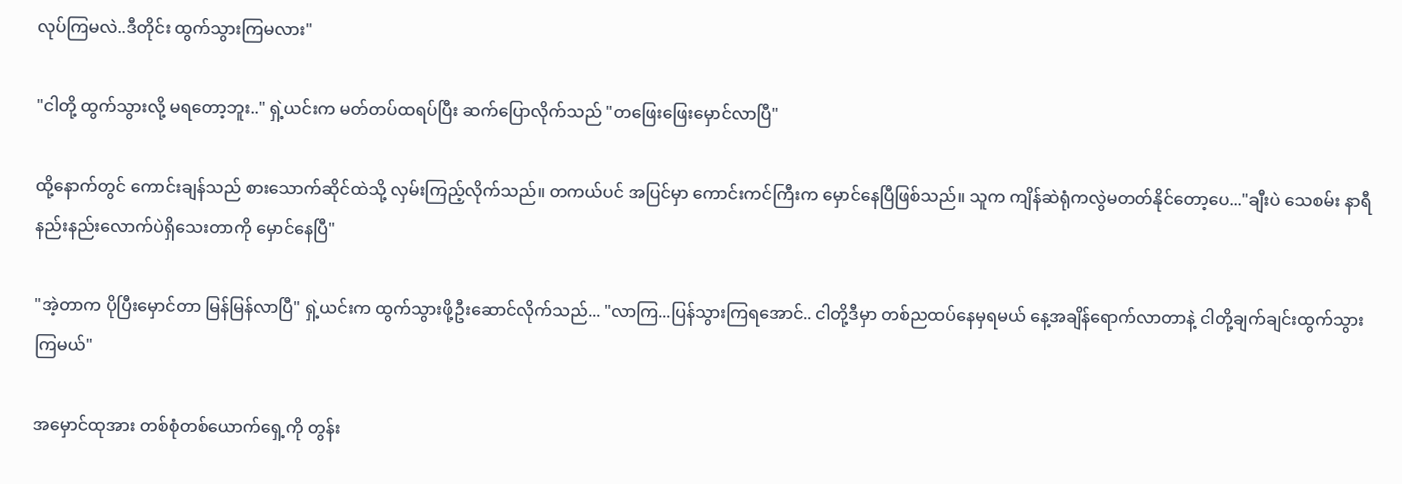လုပ်ကြမလဲ..ဒီတိုင်း ထွက်သွားကြမလား"

"ငါတို့ ထွက်သွားလို့ မရတော့ဘူး.." ရှဲ့ယင်းက မတ်တပ်ထရပ်ပြီး ဆက်ပြောလိုက်သည် "တဖြေးဖြေးမှောင်လာပြီ"

ထို့နောက်တွင် ကောင်းချန်သည် စားသောက်ဆိုင်ထဲသို့ လှမ်းကြည့်လိုက်သည်။ တကယ်ပင် အပြင်မှာ ကောင်းကင်ကြီးက မှောင်နေပြီဖြစ်သည်။ သူက ကျိန်ဆဲရုံကလွဲမတတ်နိုင်တော့ပေ..."ချီးပဲ သေစမ်း နာရီနည်းနည်းလောက်ပဲရှိသေးတာကို မှောင်နေပြီ"

"အဲ့တာက ပိုပြီးမှောင်တာ မြန်မြန်လာပြီ" ရှဲ့ယင်းက ထွက်သွားဖို့ဦးဆောင်လိုက်သည်... "လာကြ...ပြန်သွားကြရအောင်.. ငါတို့ဒီမှာ တစ်ညထပ်နေမှရမယ် နေ့အချိန်ရောက်လာတာနဲ့ ငါတို့ချက်ချင်းထွက်သွားကြမယ်"

အမှောင်ထုအား တစ်စုံတစ်ယောက်ရှေ့ကို တွန်း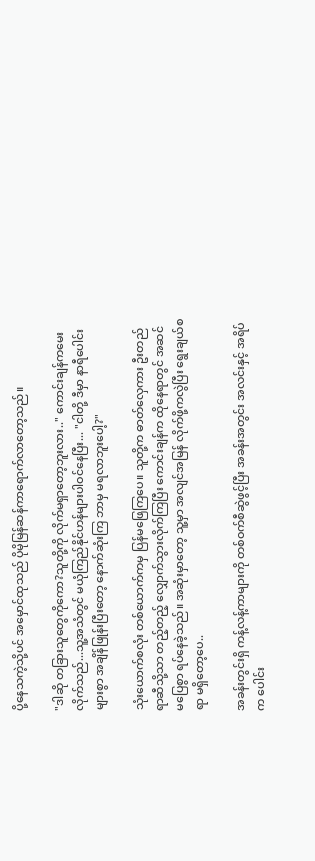ပို့နေသကဲ့သို့ပင် အမှောင်ထုသည် ပိုမိုမြန်ဆန်ကာရောက်လာတော့သည်။

"ဒါဆို တခြားသူတွေကိုကော?သူတို့ကို လိုက်မရှာတော့ဘူးလား.." ကောင်းချန်ကမေးလိုက်သည်...သူ့အသံတွင် မယုံကြည်နိုင်ဟန်များပါဝင်နေပြီး... "ငါတို့ ဒီမှာ နာရီပေါင်းများစွာ အချိန်ဖြုန်းပြီးတော့ နောက်ဆုံးကြ ဘာမှ မရလာဘူးပေါ့?"

သုံးယောက်စလုံး တစ်ယောက်ကမှ ပြန်မဖြေကြပေ။ သူတို့က ဓာတ်လှေကား ဦးတည်ရာဆီသို့သာ တည့်တည့် လျှောက်သွားလိုက်ကြပြီး ကောင်းချန်က ထိုနေရာတွင် အဆင်မပြေစွာ ရပ်နေခဲ့သည်။ အဆုံးမှာတော့ သူ့မှာ အလျင်အမြန် လိုက်ဖို့ကလွဲပြီး ရွေးချယ်စရာ မရှိတော့ပေ..

အခန်းတွင်းရှိ ကန့်လန့်ကာများကို တစ်ဝက်စီဆွဲဖွင့်ပြီး အခန်းအတွင်း အလင်းနှင့် အရိပ်က ပေါင်း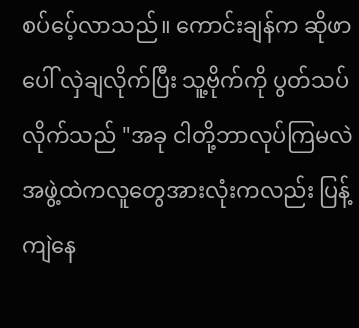စပ်ပေ့်လာသည်။ ကောင်းချန်က ဆိုဖာပေါ် လှဲချလိုက်ပြီး သူ့ဗိုက်ကို ပွတ်သပ်လိုက်သည် "အခု ငါတို့ဘာလုပ်ကြမလဲ အဖွဲ့ထဲကလူတွေအားလုံးကလည်း ပြန့်ကျဲနေ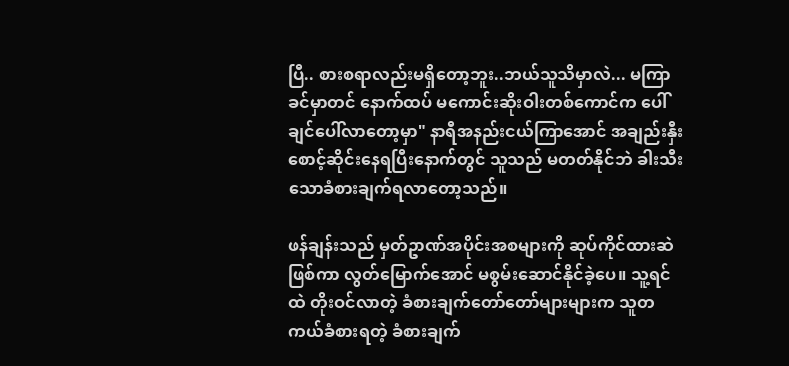ပြီ.. စားစရာလည်းမရှိတော့ဘူး..ဘယ်သူသိမှာလဲ... မကြာခင်မှာတင် နောက်ထပ် မကောင်းဆိုးဝါးတစ်ကောင်က ပေါ်ချင်ပေါ်လာတော့မှာ" နာရီအနည်းငယ်ကြာအောင် အချည်းနှီးစောင့်ဆိုင်းနေရပြီးနောက်တွင် သူသည် မတတ်နိုင်ဘဲ ခါးသီးသောခံစားချက်ရလာတော့သည်။

ဖန်ချန်းသည် မှတ်ဥာဏ်အပိုင်းအစများကို ဆုပ်ကိုင်ထားဆဲဖြစ်ကာ လွတ်မြောက်အောင် မစွမ်းဆောင်နိုင်ခဲ့ပေ။ သူ့ရင်ထဲ တိုးဝင်လာတဲ့ ခံစားချက်တော်တော်များများက သူတကယ်ခံစားရတဲ့ ခံစားချက်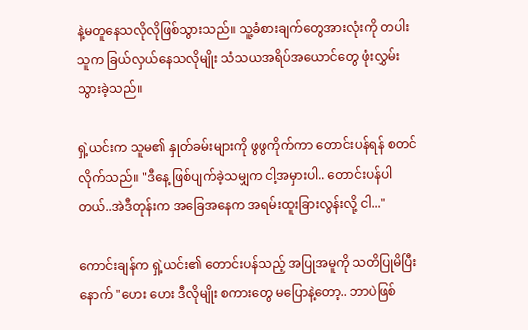နဲ့မတူနေသလိုလိုဖြစ်သွားသည်။ သူ့ခံစားချက်တွေအားလုံးကို တပါးသူက ခြယ်လှယ်နေသလိုမျိုး သံသယအရိပ်အယောင်တွေ ဖုံးလွှမ်းသွားခဲ့သည်။

ရှဲ့ယင်းက သူမ၏ နှုတ်ခမ်းများကို ဖွဖွကိုက်ကာ တောင်းပန်ရန် စတင်လိုက်သည်။ "ဒီနေ့ ဖြစ်ပျက်ခဲ့သမျှက ငါ့အမှားပါ.. တောင်းပန်ပါတယ်..အဲဒီတုန်းက အခြေအနေက အရမ်းထူးခြားလွန်းလို့ ငါ..."

ကောင်းချန်က ရှဲ့ယင်း၏ တောင်းပန်သည့် အပြုအမူကို သတိပြုမိပြီးနောက် "ဟေး ဟေး ဒီလိုမျိုး စကားတွေ မပြောနဲ့တော့.. ဘာပဲဖြစ်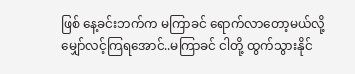ဖြစ် နေ့ခင်းဘက်က မကြာခင် ရောက်လာတော့မယ်လို့ မျှော်လင့်ကြရအောင်..မကြာခင် ငါတို့ ထွက်သွားနိုင်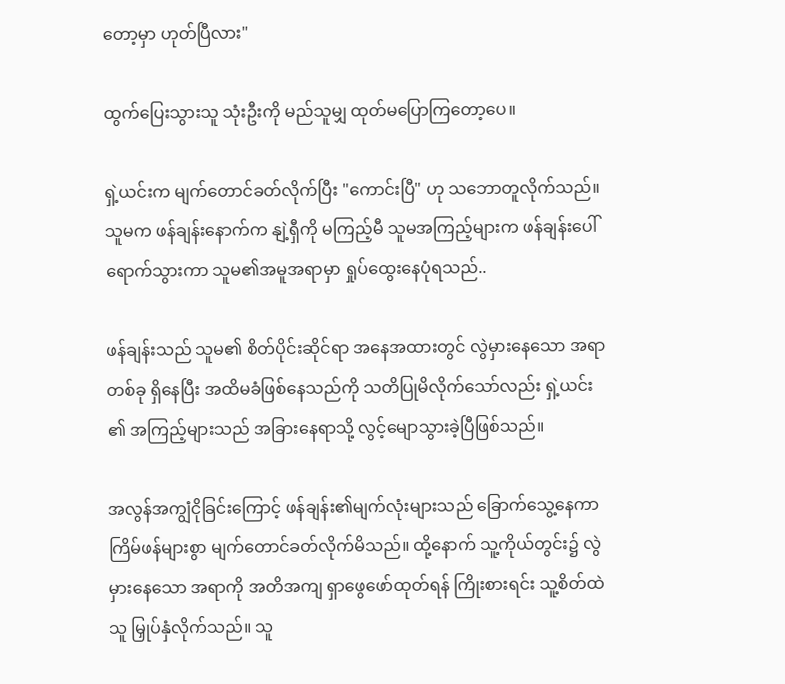တော့မှာ ဟုတ်ပြီလား"

ထွက်ပြေးသွားသူ သုံးဦးကို မည်သူမျှ ထုတ်မပြောကြတော့ပေ။

ရှဲ့ယင်းက မျက်တောင်ခတ်လိုက်ပြီး "ကောင်းပြီ" ဟု သဘောတူလိုက်သည်။ သူမက ဖန်ချန်းနောက်က နျဲ့ရှီကို မကြည့်မီ သူမအကြည့်များက ဖန်ချန်းပေါ်ရောက်သွားကာ သူမ၏အမူအရာမှာ ရှုပ်ထွေးနေပုံရသည်..

ဖန်ချန်းသည် သူမ၏ စိတ်ပိုင်းဆိုင်ရာ အနေအထားတွင် လွဲမှားနေသော အရာတစ်ခု ရှိနေပြီး အထိမခံဖြစ်နေသည်ကို သတိပြုမိလိုက်သော်လည်း ရှဲ့ယင်း ၏ အကြည့်များသည် အခြားနေရာသို့ လွင့်မျောသွားခဲ့ပြီဖြစ်သည်။

အလွန်အကျွံငိုခြင်းကြောင့် ဖန်ချန်း၏မျက်လုံးများသည် ခြောက်သွေ့နေကာ ကြိမ်ဖန်များစွာ မျက်တောင်ခတ်လိုက်မိသည်။ ထို့နောက် သူ့ကိုယ်တွင်း၌ လွဲမှားနေသော အရာကို အတိအကျ ရှာဖွေဖော်ထုတ်ရန် ကြိုးစားရင်း သူ့စိတ်ထဲသူ မြှုပ်နှံလိုက်သည်။ သူ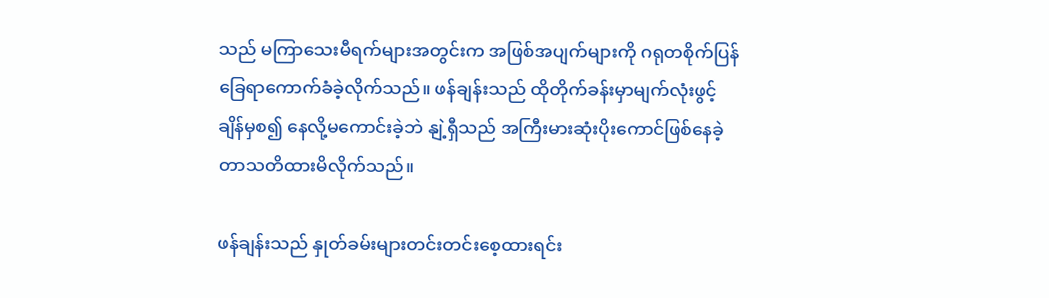သည် မကြာသေးမီရက်များအတွင်းက အဖြစ်အပျက်များကို ဂရုတစိုက်ပြန်ခြေရာကောက်ခံခဲ့လိုက်သည်။ ဖန်ချန်းသည် ထိုတိုက်ခန်းမှာမျက်လုံးဖွင့်ချိန်မှစ၍ နေလို့မကောင်းခဲ့ဘဲ နျဲ့ရှီသည် အကြီးမားဆုံးပိုးကောင်ဖြစ်နေခဲ့တာသတိထားမိလိုက်သည်။

ဖန်ချန်းသည် နှုတ်ခမ်းများတင်းတင်းစေ့ထားရင်း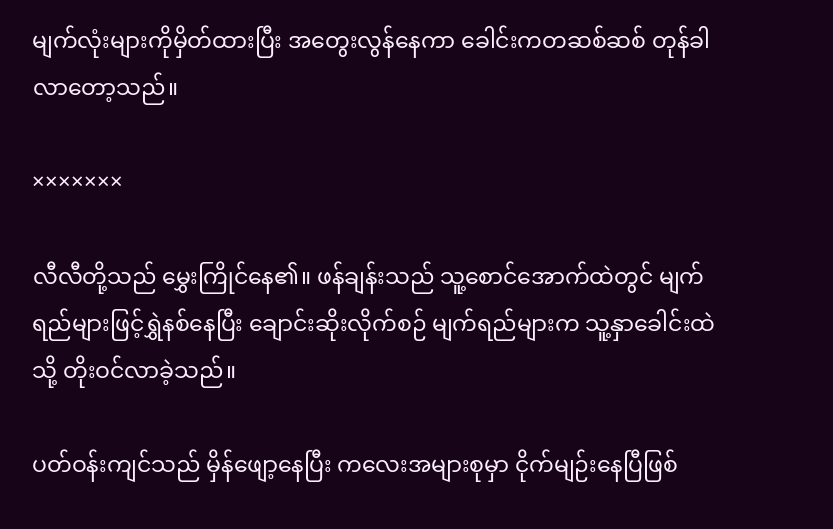မျက်လုံးများကိုမှိတ်ထားပြီး အတွေးလွန်နေကာ ခေါင်းကတဆစ်ဆစ် တုန်ခါလာတော့သည်။

×××××××

လီလီတို့သည် မွှေးကြိုင်နေ၏။ ဖန်ချန်းသည် သူ့စောင်အောက်ထဲတွင် မျက်ရည်များဖြင့်ရွှဲနစ်နေပြီး ချောင်းဆိုးလိုက်စဉ် မျက်ရည်များက သူ့နှာခေါင်းထဲသို့ တိုးဝင်လာခဲ့သည်။

ပတ်ဝန်းကျင်သည် မှိန်ဖျော့နေပြီး ကလေးအများစုမှာ ငိုက်မျဉ်းနေပြီဖြစ်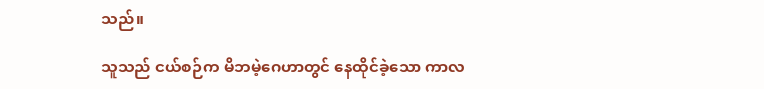သည်။

သူသည် ငယ်စဉ်က မိဘမဲ့ဂေဟာတွင် နေထိုင်ခဲ့သော ကာလ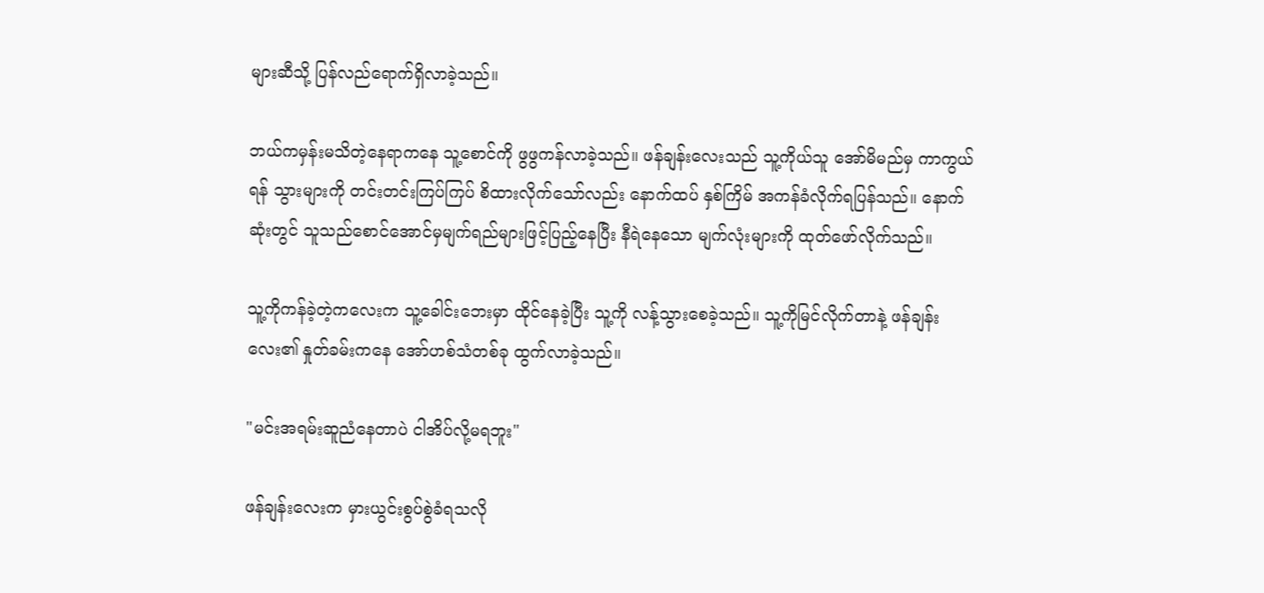များဆီသို့ ပြန်လည်ရောက်ရှိလာခဲ့သည်။

ဘယ်ကမှန်းမသိတဲ့နေရာကနေ သူ့စောင်ကို ဖွဖွကန်လာခဲ့သည်။ ဖန်ချန်းလေးသည် သူ့ကိုယ်သူ အော်မိမည်မှ ကာကွယ်ရန် သွားများကို တင်းတင်းကြပ်ကြပ် စိထားလိုက်သော်လည်း နောက်ထပ် နှစ်ကြိမ် အကန်ခံလိုက်ရပြန်သည်။ နောက်ဆုံးတွင် သူသည်စောင်အောင်မှမျက်ရည်များဖြင့်ပြည့်နေပြီး နီရဲနေသော မျက်လုံးများကို ထုတ်ဖော်လိုက်သည်။

သူ့ကိုကန်ခဲ့တဲ့ကလေးက သူ့ခေါင်းဘေးမှာ ထိုင်နေခဲ့ပြီး သူ့ကို လန့်သွားစေခဲ့သည်။ သူ့ကိုမြင်လိုက်တာနဲ့ ဖန်ချန်းလေး၏ နှုတ်ခမ်းကနေ အော်ဟစ်သံတစ်ခု ထွက်လာခဲ့သည်။

"မင်းအရမ်းဆူညံနေတာပဲ ငါအိပ်လို့မရဘူး"

ဖန်ချန်းလေးက မှားယွင်းစွပ်စွဲခံရသလို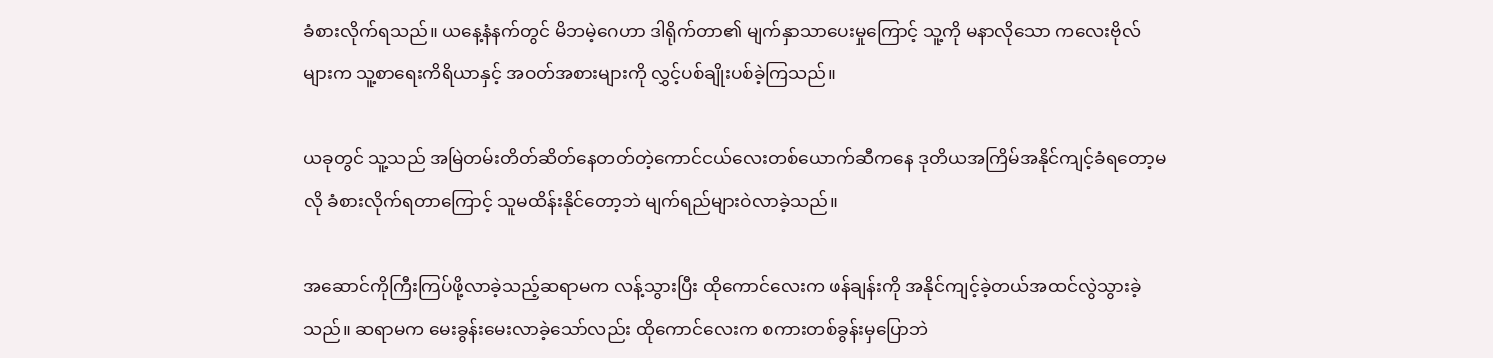ခံစားလိုက်ရသည်။ ယနေ့နံနက်တွင် မိဘမဲ့ဂေဟာ ဒါရိုက်တာ၏ မျက်နှာသာပေးမှုကြောင့် သူ့ကို မနာလိုသော ကလေးဗိုလ်များက သူ့စာရေးကိရိယာနှင့် အဝတ်အစားများကို လွှင့်ပစ်ချိုးပစ်ခဲ့ကြသည်။

ယခုတွင် သူ့သည် အမြဲတမ်းတိတ်ဆိတ်နေတတ်တဲ့ကောင်ငယ်လေးတစ်ယောက်ဆီကနေ ဒုတိယအကြိမ်အနိုင်ကျင့်ခံရတော့မလို ခံစားလိုက်ရတာကြောင့် သူမထိန်းနိုင်တော့ဘဲ မျက်ရည်များဝဲလာခဲ့သည်။

အဆောင်ကိုကြီးကြပ်ဖို့လာခဲ့သည့်ဆရာမက လန့်သွားပြီး ထိုကောင်လေးက ဖန်ချန်းကို အနိုင်ကျင့်ခဲ့တယ်အထင်လွဲသွားခဲ့သည်။ ဆရာမက မေးခွန်းမေးလာခဲ့သော်လည်း ထိုကောင်လေးက စကားတစ်ခွန်းမှပြောဘဲ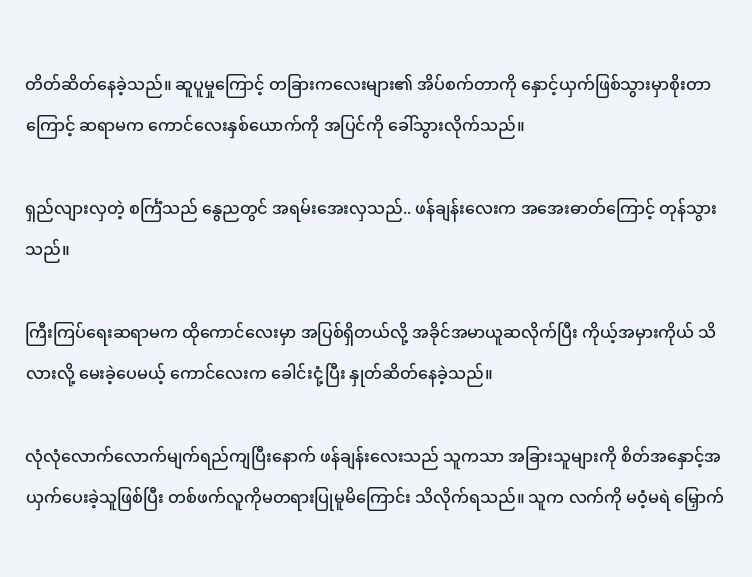တိတ်ဆိတ်နေခဲ့သည်။ ဆူပူမှုကြောင့် တခြားကလေးများ၏ အိပ်စက်တာကို နှောင့်ယှက်ဖြစ်သွားမှာစိုးတာကြောင့် ဆရာမက ကောင်လေးနှစ်ယောက်ကို အပြင်ကို ခေါ်သွားလိုက်သည်။

ရှည်လျားလှတဲ့ စင်္ကြံသည် နွေညတွင် အရမ်းအေးလှသည်.. ဖန်ချန်းလေးက အအေးဓာတ်ကြောင့် တုန်သွားသည်။

ကြီးကြပ်ရေးဆရာမက ထိုကောင်လေးမှာ အပြစ်ရှိတယ်လို့ အခိုင်အမာယူဆလိုက်ပြီး ကိုယ့်အမှားကိုယ် သိလားလို့ မေးခဲ့ပေမယ့် ကောင်လေးက ခေါင်းငုံ့ပြီး နှုတ်ဆိတ်နေခဲ့သည်။

လုံလုံလောက်လောက်မျက်ရည်ကျပြီးနောက် ဖန်ချန်းလေးသည် သူကသာ အခြားသူများကို စိတ်အနှောင့်အယှက်ပေးခဲ့သူဖြစ်ပြီး တစ်ဖက်လူကိုမတရားပြုမူမိကြောင်း သိလိုက်ရသည်။ သူက လက်ကို မဝံ့မရဲ မြှောက်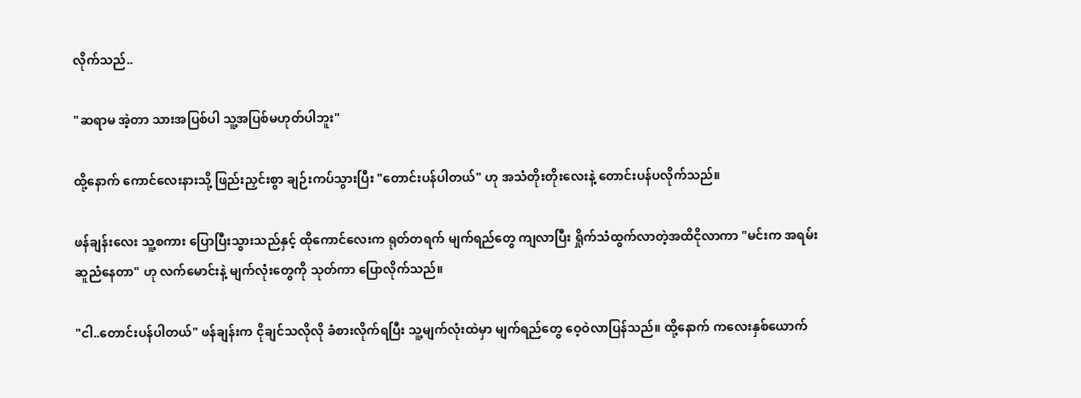လိုက်သည်..

"ဆရာမ အဲ့တာ သားအပြစ်ပါ သူ့အပြစ်မဟုတ်ပါဘူး"

ထို့နောက် ကောင်လေးနားသို့ ဖြည်းညှင်းစွာ ချဉ်းကပ်သွားပြီး "တောင်းပန်ပါတယ်" ဟု အသံတိုးတိုးလေးနဲ့ တောင်းပန်ပလိုက်သည်။

ဖန်ချန်းလေး သူ့စကား ပြောပြီးသွားသည်နှင့် ထိုကောင်လေးက ရုတ်တရက် မျက်ရည်တွေ ကျလာပြီး ရှိုက်သံထွက်လာတဲ့အထိငိုလာကာ "မင်းက အရမ်းဆူညံနေတာ" ဟု လက်မောင်းနဲ့ မျက်လုံးတွေကို သုတ်ကာ ပြောလိုက်သည်။

"ငါ..တောင်းပန်ပါတယ်" ဖန်ချန်းက ငိုချင်သလိုလို ခံစားလိုက်ရပြီး သူ့မျက်လုံးထဲမှာ မျက်ရည်တွေ ဝေ့ဝဲလာပြန်သည်။ ထို့နောက် ကလေးနှစ်ယောက်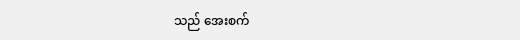သည် အေးစက်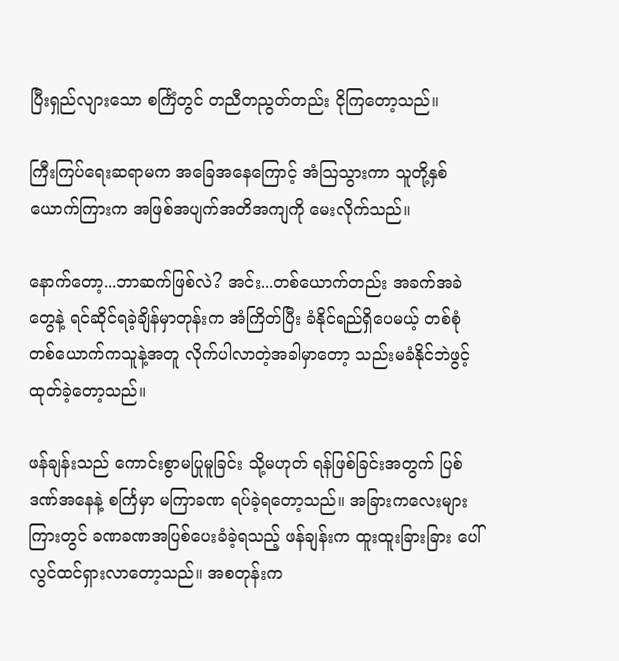ပြီးရှည်လျားသော စင်္ကြံတွင် တညီတညွတ်တည်း ငိုကြတော့သည်။

ကြီးကြပ်ရေးဆရာမက အခြေအနေကြောင့် အံသြသွားကာ သူတို့နှစ်ယောက်ကြားက အဖြစ်အပျက်အတိအကျကို မေးလိုက်သည်။

နောက်တော့...ဘာဆက်ဖြစ်လဲ? အင်း...တစ်ယောက်တည်း အခက်အခဲတွေနဲ့ ရင်ဆိုင်ရခဲ့ချိန်မှာတုန်းက အံကြိတ်ပြီး ခံနိုင်ရည်ရှိပေမယ့် တစ်စုံတစ်ယောက်ကသူနဲ့အတူ လိုက်ပါလာတဲ့အခါမှာတော့ သည်းမခံနိုင်ဘဲဖွင့်ထုတ်ခဲ့တော့သည်။

ဖန်ချန်းသည် ကောင်းစွာမပြုမူခြင်း သို့မဟုတ် ရန်ဖြစ်ခြင်းအတွက် ပြစ်ဒဏ်အနေနဲ့ စင်္ကြမှာ မကြာခဏ ရပ်ခဲ့ရတော့သည်။ အခြားကလေးများကြားတွင် ခဏခဏအပြစ်ပေးခံခဲ့ရသည့် ဖန်ချန်းက ထူးထူးခြားခြား ပေါ်လွင်ထင်ရှားလာတော့သည်။ အစတုန်းက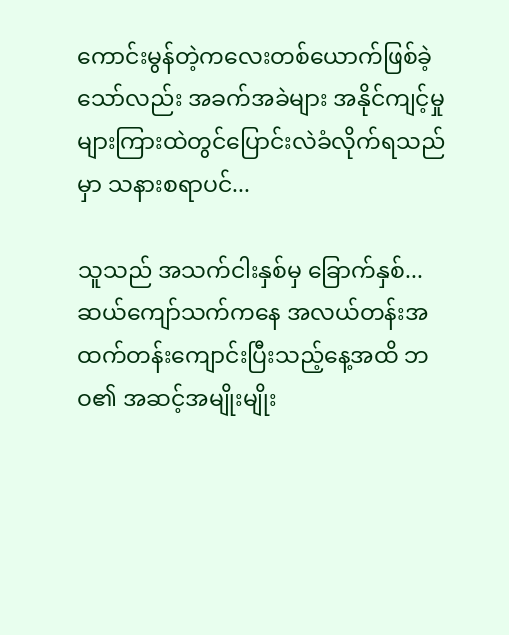ကောင်းမွန်တဲ့ကလေးတစ်ယောက်ဖြစ်ခဲ့သော်လည်း အခက်အခဲများ အနိုင်ကျင့်မှုများကြားထဲတွင်ပြောင်းလဲခံလိုက်ရသည်မှာ သနားစရာပင်...

သူသည် အသက်ငါးနှစ်မှ ခြောက်နှစ်... ဆယ်ကျော်သက်ကနေ အလယ်တန်းအထက်တန်းကျောင်းပြီးသည့်နေ့အထိ ဘဝ၏ အဆင့်အမျိုးမျိုး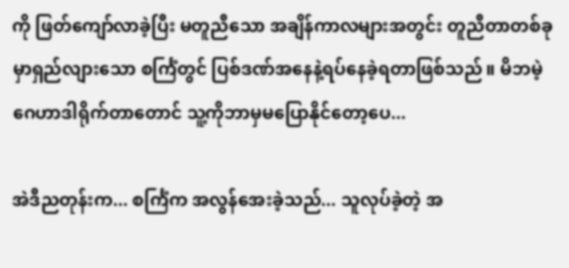ကို ဖြတ်ကျော်လာခဲ့ပြီး မတူညီသော အချိန်ကာလများအတွင်း တူညီတာတစ်ခုမှာရှည်လျားသော စင်္ကြံတွင် ပြစ်ဒဏ်အနေနဲ့ရပ်နေခဲ့ရတာဖြစ်သည်။ မိဘမဲ့ဂေဟာဒါရိုက်တာတောင် သူ့ကိုဘာမှမပြောနိုင်တော့ပေ...

အဲဒီညတုန်းက... စင်္ကြံက အလွန်အေးခဲ့သည်... သူလုပ်ခဲ့တဲ့ အ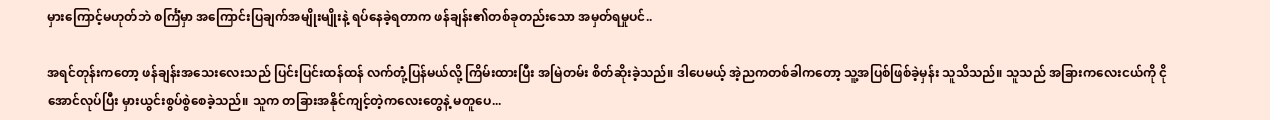မှားကြောင့်မဟုတ်ဘဲ စင်္ကြံမှာ အကြောင်းပြချက်အမျိုးမျိုးနဲ့ ရပ်နေခဲ့ရတာက ဖန်ချန်း၏တစ်ခုတည်းသော အမှတ်ရမှုပင်..

အရင်တုန်းကတော့ ဖန်ချန်းအသေးလေးသည် ပြင်းပြင်းထန်ထန် လက်တုံ့ပြန်မယ်လို့ ကြိမ်းထားပြီး အမြဲတမ်း စိတ်ဆိုးခဲ့သည်။ ဒါပေမယ့် အဲ့ညကတစ်ခါကတော့ သူ့အပြစ်ဖြစ်ခဲ့မှန်း သူသိသည်။ သူသည် အခြားကလေးငယ်ကို ငိုအောင်လုပ်ပြီး မှားယွင်းစွပ်စွဲစေခဲ့သည်။ သူက တခြားအနိုင်ကျင့်တဲ့ကလေးတွေနဲ့ မတူပေ...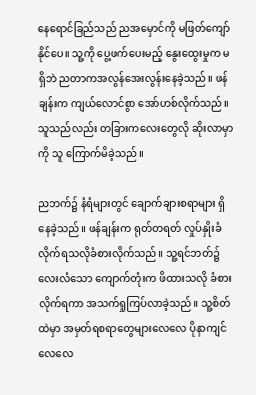နေရောင်ခြည်သည် ညအမှောင်ကို မဖြတ်ကျော်နိုင်ပေ။ သူ့ကို ပွေ့ဖက်ပေးမည့် နွေးထွေးမှုက မရှိဘဲ ညတာကအလွန်အေးလွန်းနေခဲ့သည်။ ဖန်ချန်းက ကျယ်လောင်စွာ အော်ဟစ်လိုက်သည်။ သူသည်လည်း တခြားကလေးတွေလို ဆိုးလာမှာကို သူ ကြောက်မိခဲ့သည်။

ညဘက်၌ နံရံများတွင် ချောက်ချားစရာများ ရှိနေခဲ့သည်။ ဖန်ချန်းက ရုတ်တရတ် လှုပ်နှိုးခံလိုက်ရသလိုခံစားလိုက်သည်။ သူ့ရင်ဘတ်၌ လေးလံသော ကျောက်တုံးက ဖိထားသလို ခံစားလိုက်ရကာ အသက်ရှုကြပ်လာခဲ့သည်။ သူ့စိတ်ထဲမှာ အမှတ်ရစရာတွေများလေလေ ပိုနာကျင်လေလေ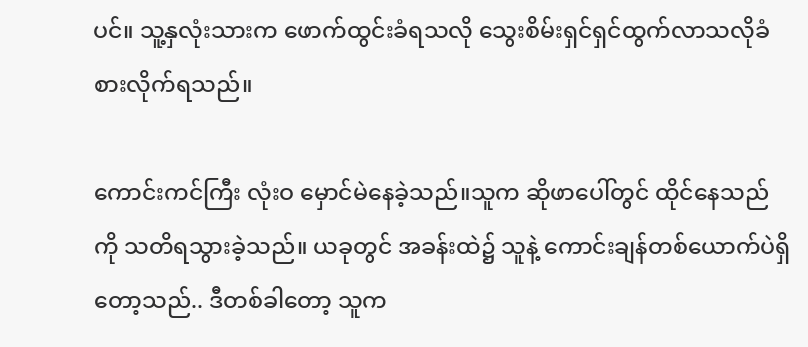ပင်။ သူ့နှလုံးသားက ဖောက်ထွင်းခံရသလို သွေးစိမ်းရှင်ရှင်ထွက်လာသလိုခံစားလိုက်ရသည်။

ကောင်းကင်ကြီး လုံးဝ မှောင်မဲနေခဲ့သည်။သူက ဆိုဖာပေါ်တွင် ထိုင်နေသည်ကို သတိရသွားခဲ့သည်။ ယခုတွင် အခန်းထဲ၌ သူနဲ့ ကောင်းချန်တစ်ယောက်ပဲရှိတော့သည်.. ဒီတစ်ခါတော့ သူက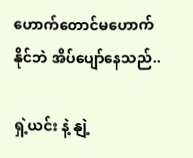ဟောက်တောင်မဟောက်နိုင်ဘဲ အိပ်ပျော်နေသည်..

ရှဲ့ယင်း နဲ့ နျဲ့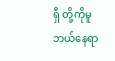ရှီ တို့ကိုမူ ဘယ်နေရာ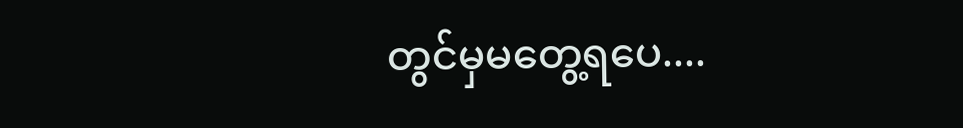တွင်မှမတွေ့ရပေ....